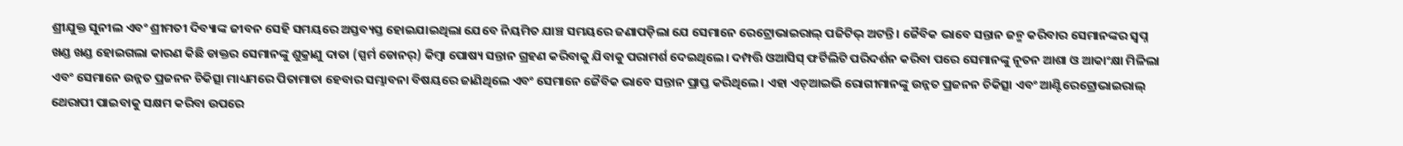ଶ୍ରୀଯୁକ୍ତ ସୁନୀଲ ଏବଂ ଶ୍ରୀମତୀ ଦିବ୍ୟାଙ୍କ ଜୀବନ ସେହି ସମୟରେ ଅସ୍ତବ୍ୟସ୍ତ ହୋଇଯାଇଥିଲା ଯେବେ ନିୟମିତ ଯାଞ୍ଚ ସମୟରେ ଜଣାପଡ଼ିଲା ଯେ ସେମାନେ ରେଟ୍ରୋଭାଇରାଲ୍ ପଜିଟିଭ୍ ଅଟନ୍ତି । ଜୈବିକ ଭାବେ ସନ୍ତାନ ଜନ୍ମ କରିବାର ସେମାନଙ୍କର ସ୍ୱପ୍ନ ଖଣ୍ଡ ଖଣ୍ଡ ହୋଇଗଲା କାରଣ କିଛି ଡାକ୍ତର ସେମାନଙ୍କୁ ଶୁକ୍ରାଣୁ ଦାତା (ସ୍ପର୍ମ ଡୋନର୍) କିମ୍ବା ପୋଷ୍ୟ ସନ୍ତାନ ଗ୍ରହଣ କରିବାକୁ ଯିବାକୁ ପରାମର୍ଶ ଦେଇଥିଲେ। ଦମ୍ପତ୍ତି ଓଆସିସ୍ ଫର୍ଟିଲିଟି ପରିଦର୍ଶନ କରିବା ପରେ ସେମାନଙ୍କୁ ନୂତନ ଆଶା ଓ ଆକାଂକ୍ଷା ମିଳିଲା ଏବଂ ସେମାନେ ଉନ୍ନତ ପ୍ରଜନନ ଚିକିତ୍ସା ମାଧ୍ୟମରେ ପିତାମାତା ହେବାର ସମ୍ଭାବନା ବିଷୟରେ ଜାଣିଥିଲେ ଏବଂ ସେମାନେ ଜୈବିକ ଭାବେ ସନ୍ତାନ ପ୍ରାପ୍ତ କରିଥିଲେ । ଏହା ଏଚ୍ଆଇଭି ରୋଗୀମାନଙ୍କୁ ଉନ୍ନତ ପ୍ରଜନନ ଚିକିତ୍ସା ଏବଂ ଆଣ୍ଟିରେଟ୍ରୋଭାଇରାଲ୍ ଥେରାପୀ ପାଇବାକୁ ସକ୍ଷମ କରିବା ଉପରେ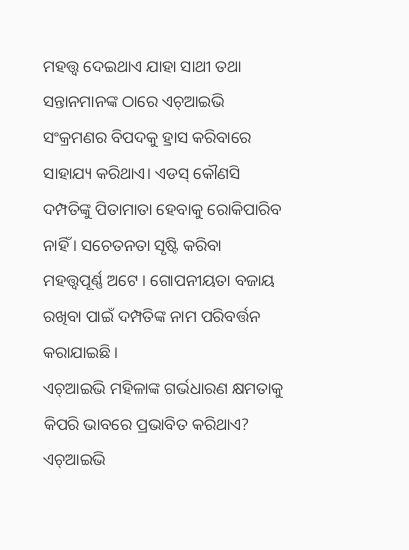ମହତ୍ତ୍ୱ ଦେଇଥାଏ ଯାହା ସାଥୀ ତଥା ସନ୍ତାନମାନଙ୍କ ଠାରେ ଏଚ୍ଆଇଭି ସଂକ୍ରମଣର ବିପଦକୁ ହ୍ରାସ କରିବାରେ ସାହାଯ୍ୟ କରିଥାଏ। ଏଡସ୍ କୌଣସି ଦମ୍ପତିଙ୍କୁ ପିତାମାତା ହେବାକୁ ରୋକିପାରିବ ନାହିଁ । ସଚେତନତା ସୃଷ୍ଟି କରିବା ମହତ୍ତ୍ୱପୂର୍ଣ୍ଣ ଅଟେ । ଗୋପନୀୟତା ବଜାୟ ରଖିବା ପାଇଁ ଦମ୍ପତିଙ୍କ ନାମ ପରିବର୍ତ୍ତନ କରାଯାଇଛି ।
ଏଚ୍ଆଇଭି ମହିଳାଙ୍କ ଗର୍ଭଧାରଣ କ୍ଷମତାକୁ କିପରି ଭାବରେ ପ୍ରଭାବିତ କରିଥାଏ?
ଏଚ୍ଆଇଭି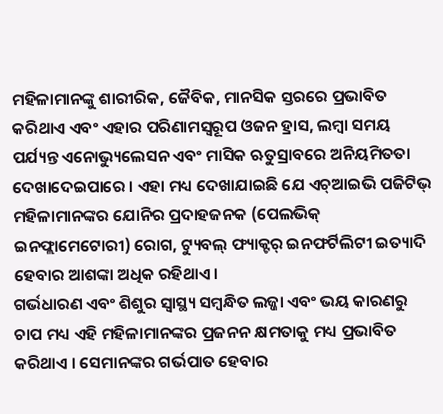ମହିଳାମାନଙ୍କୁ ଶାରୀରିକ, ଜୈବିକ, ମାନସିକ ସ୍ତରରେ ପ୍ରଭାବିତ କରିଥାଏ ଏବଂ ଏହାର ପରିଣାମସ୍ୱରୂପ ଓଜନ ହ୍ରାସ, ଲମ୍ୱା ସମୟ ପର୍ଯ୍ୟନ୍ତ ଏନୋଭ୍ୟୁଲେସନ ଏବଂ ମାସିକ ଋତୁସ୍ରାବରେ ଅନିୟମିତତା ଦେଖାଦେଇପାରେ । ଏହା ମଧ୍ୟ ଦେଖାଯାଇଛି ଯେ ଏଚ୍ଆଇଭି ପଜିଟିଭ୍ ମହିଳାମାନଙ୍କର ଯୋନିର ପ୍ରଦାହଜନକ (ପେଲଭିକ୍ ଇନଫ୍ଲାମେଟୋରୀ) ରୋଗ, ଟ୍ୟୁବଲ୍ ଫ୍ୟାକ୍ଟର୍ ଇନଫର୍ଟିଲିଟୀ ଇତ୍ୟାଦି ହେବାର ଆଶଙ୍କା ଅଧିକ ରହିଥାଏ।
ଗର୍ଭଧାରଣ ଏବଂ ଶିଶୁର ସ୍ୱାସ୍ଥ୍ୟ ସମ୍ୱନ୍ଧିତ ଲଜ୍ଜା ଏବଂ ଭୟ କାରଣରୁ ଚାପ ମଧ୍ୟ ଏହି ମହିଳାମାନଙ୍କର ପ୍ରଜନନ କ୍ଷମତାକୁ ମଧ୍ୟ ପ୍ରଭାବିତ କରିଥାଏ । ସେମାନଙ୍କର ଗର୍ଭପାତ ହେବାର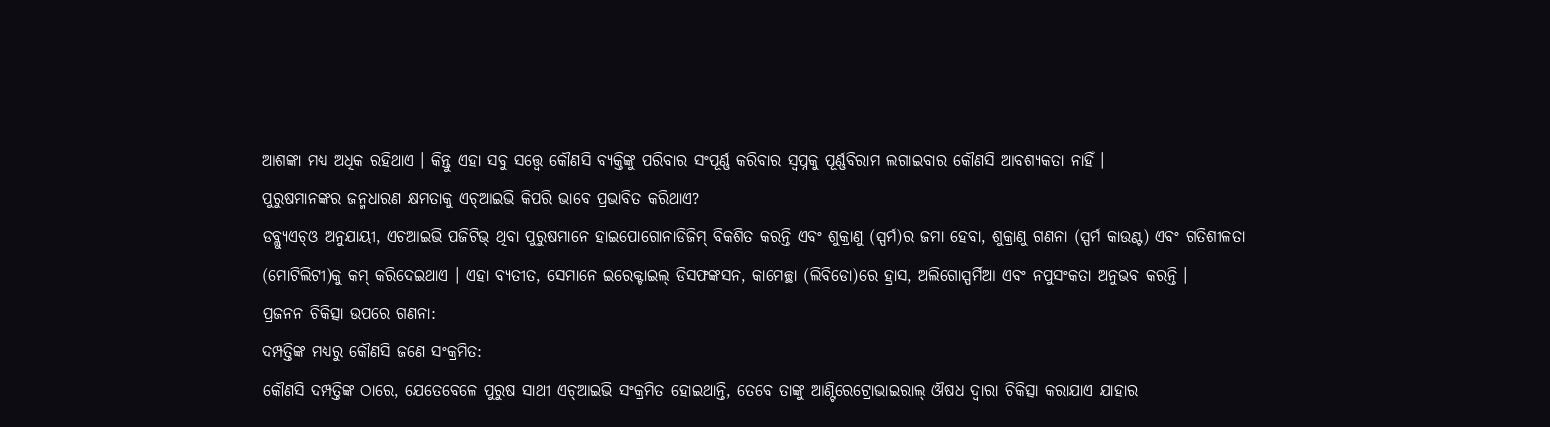ଆଶଙ୍କା ମଧ୍ୟ ଅଧିକ ରହିଥାଏ । କିନ୍ତୁ ଏହା ସବୁ ସତ୍ତ୍ୱେ କୌଣସି ବ୍ୟକ୍ତିଙ୍କୁ ପରିବାର ସଂପୂର୍ଣ୍ଣ କରିବାର ସ୍ୱପ୍ନକୁ ପୂର୍ଣ୍ଣବିରାମ ଲଗାଇବାର କୌଣସି ଆବଶ୍ୟକତା ନାହିଁ ।
ପୁରୁଷମାନଙ୍କର ଜନ୍ମଧାରଣ କ୍ଷମତାକୁ ଏଚ୍ଆଇଭି କିପରି ଭାବେ ପ୍ରଭାବିତ କରିଥାଏ?
ଡବ୍ଲ୍ୟୁଏଚ୍ଓ ଅନୁଯାୟୀ, ଏଚଆଇଭି ପଜିଟିଭ୍ ଥିବା ପୁରୁଷମାନେ ହାଇପୋଗୋନାଡିଜିମ୍ ବିକଶିତ କରନ୍ତି ଏବଂ ଶୁକ୍ରାଣୁ (ସ୍ପର୍ମ)ର ଜମା ହେବା, ଶୁକ୍ରାଣୁ ଗଣନା (ସ୍ପର୍ମ କାଉଣ୍ଟ) ଏବଂ ଗତିଶୀଳତା (ମୋଟିଲିଟୀ)କୁ କମ୍ କରିଦେଇଥାଏ । ଏହା ବ୍ୟତୀତ, ସେମାନେ ଇରେକ୍ଟାଇଲ୍ ଡିସଫଙ୍କସନ, କାମେଚ୍ଛା (ଲିବିଡୋ)ରେ ହ୍ରାସ, ଅଲିଗୋସ୍ପର୍ମିଆ ଏବଂ ନପୁସଂକତା ଅନୁଭବ କରନ୍ତି ।
ପ୍ରଜନନ ଚିକିତ୍ସା ଉପରେ ଗଣନା:
ଦମ୍ପତ୍ତିଙ୍କ ମଧ୍ୟରୁ କୌଣସି ଜଣେ ସଂକ୍ରମିତ:
କୌଣସି ଦମ୍ପତ୍ତିଙ୍କ ଠାରେ, ଯେତେବେଳେ ପୁରୁଷ ସାଥୀ ଏଚ୍ଆଇଭି ସଂକ୍ରମିତ ହୋଇଥାନ୍ତି, ତେବେ ତାଙ୍କୁ ଆଣ୍ଟିରେଟ୍ରୋଭାଇରାଲ୍ ଔଷଧ ଦ୍ୱାରା ଚିକିତ୍ସା କରାଯାଏ ଯାହାର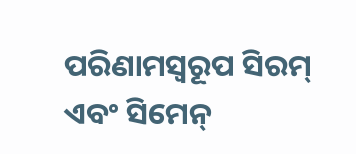ପରିଣାମସ୍ୱରୂପ ସିରମ୍ ଏବଂ ସିମେନ୍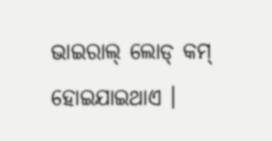ଭାଇରାଲ୍ ଲୋଡ୍ କମ୍ ହୋଇଯାଇଥାଏ ।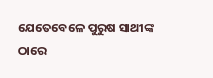ଯେତେବେଳେ ପୁରୁଷ ସାଥୀଙ୍କ ଠାରେ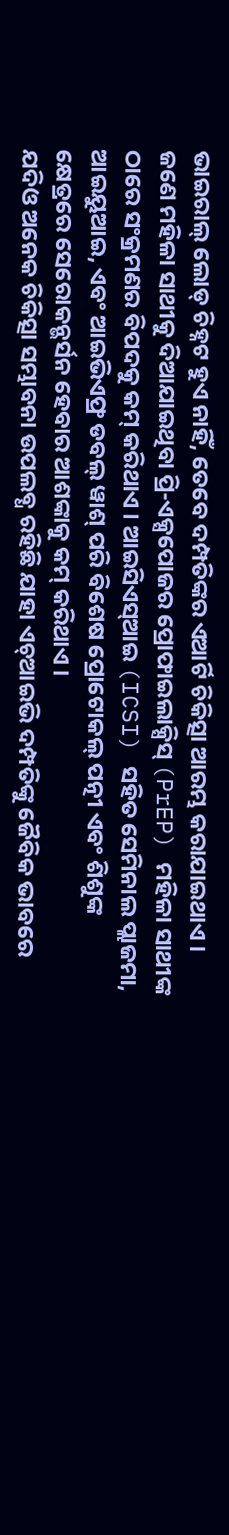ଭାଇରାଲ୍ ଲୋଡ୍ ଚିହ୍ନଟ ହୁଏ ନାହିଁ, ତେବେ ଦମ୍ପତିଙ୍କର ଏଆର୍ଟି ଚିକିତ୍ସା ଆରମ୍ଭ କରାଯାଇଥାଏ । ଜଣେ ମହିଳା ସାଥୀକୁ ଦିଆଯାଇଥିବା ପ୍ରି-ଏକ୍ସପୋଜର ପ୍ରୋଫାଇଲାକ୍ସିସ୍ (PrEP) ମହିଳା ସାଥୀଙ୍କ ଠାରେ ସଂକ୍ରମଣର ବିପଦକୁ କମ୍ କରିଥାଏ । ଆଇସିଏସ୍ଆଇ (ICSI) ସହିତ ସେମିନାଲ ପ୍ଲାଜମା, ଆଇୟୁଆଇ, ଏବଂ ଆଇଭିଏଫ୍ର ଡବଲ୍ ୱାଶ୍ ପରି ବିଶେଷ ପ୍ରୋଟୋକଲ୍ ପତ୍ନୀ ଏବଂ ଶିଶୁଙ୍କ କ୍ଷେତ୍ରରେ ସେରୋକନ୍ଭର୍ସନ ହେବାର ଆଶଙ୍କାକୁ କମ୍ କରିଥାଏ ।
ଯଦିଓ ଅନେକ ଚିକିତ୍ସା ସମ୍ଭାବନା ଉପଲବ୍ଧ ରହିଛି ଯାହା ଏଚ୍ଆଇଭି ଦମ୍ପତିଙ୍କୁ ଜୈବିକ ଭାବରେ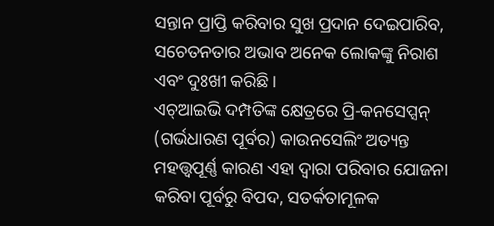ସନ୍ତାନ ପ୍ରାପ୍ତି କରିବାର ସୁଖ ପ୍ରଦାନ ଦେଇପାରିବ, ସଚେତନତାର ଅଭାବ ଅନେକ ଲୋକଙ୍କୁ ନିରାଶ ଏବଂ ଦୁଃଖୀ କରିଛି ।
ଏଚ୍ଆଇଭି ଦମ୍ପତିଙ୍କ କ୍ଷେତ୍ରରେ ପ୍ରି-କନସେପ୍ସନ୍ (ଗର୍ଭଧାରଣ ପୂର୍ବର) କାଉନସେଲିଂ ଅତ୍ୟନ୍ତ ମହତ୍ତ୍ୱପୂର୍ଣ୍ଣ କାରଣ ଏହା ଦ୍ୱାରା ପରିବାର ଯୋଜନା କରିବା ପୂର୍ବରୁ ବିପଦ, ସତର୍କତାମୂଳକ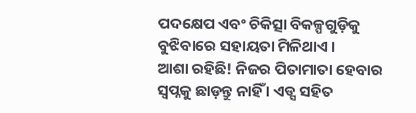ପଦକ୍ଷେପ ଏବଂ ଚିକିତ୍ସା ବିକଳ୍ପଗୁଡ଼ିକୁ ବୁଝିବାରେ ସହାୟତା ମିଳିଥାଏ ।
ଆଶା ରହିଛି! ନିଜର ପିତାମାତା ହେବାର ସ୍ୱପ୍ନକୁ ଛାଡ଼ନ୍ତୁ ନାହିଁ । ଏଡ୍ସ ସହିତ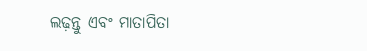ଲଢ଼ନ୍ତୁ ଏବଂ ମାତାପିତା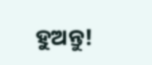ହୁଅନ୍ତୁ!